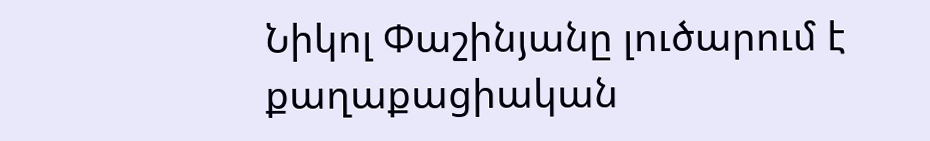Նիկոլ Փաշինյանը լուծարում է քաղաքացիական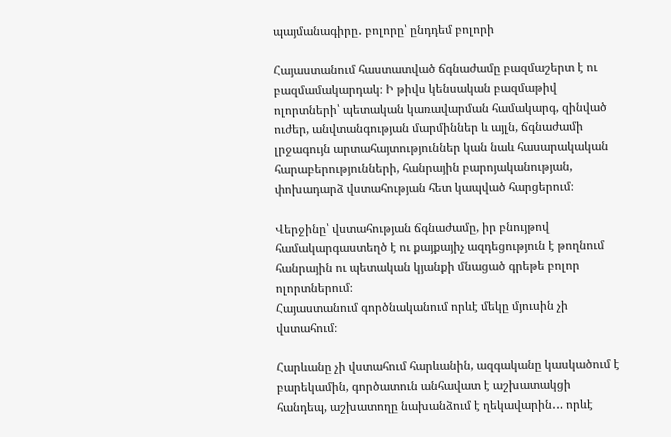պայմանագիրը․ բոլորը՝ ընդդեմ բոլորի

Հայաստանում հաստատված ճգնաժամը բազմաշերտ է ու բազմամակարդակ։ Ի թիվս կենսական բազմաթիվ ոլորտների՝ պետական կառավարման համակարգ, զինված ուժեր, անվտանգության մարմիններ և այլն, ճգնաժամի լրջագույն արտահայտություններ կան նաև հասարակական հարաբերությունների, հանրային բարոյականության, փոխադարձ վստահության հետ կապված հարցերում։

Վերջինը՝ վստահության ճգնաժամը, իր բնույթով համակարգաստեղծ է ու քայքայիչ ազդեցություն է թողնում հանրային ու պետական կյանքի մնացած գրեթե բոլոր ոլորտներում։
Հայաստանում գործնականում որևէ մեկը մյուսին չի վստահում։

Հարևանը չի վստահում հարևանին, ազգականը կասկածում է բարեկամին, գործատուն անհավատ է աշխատակցի հանդեպ, աշխատողը նախանձում է ղեկավարին․․. որևէ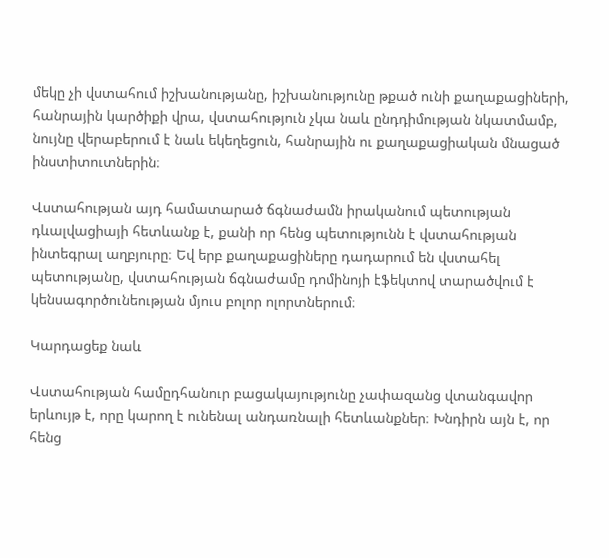մեկը չի վստահում իշխանությանը, իշխանությունը թքած ունի քաղաքացիների, հանրային կարծիքի վրա, վստահություն չկա նաև ընդդիմության նկատմամբ, նույնը վերաբերում է նաև եկեղեցուն, հանրային ու քաղաքացիական մնացած ինստիտուտներին։

Վստահության այդ համատարած ճգնաժամն իրականում պետության դևալվացիայի հետևանք է, քանի որ հենց պետությունն է վստահության ինտեգրալ աղբյուրը։ Եվ երբ քաղաքացիները դադարում են վստահել պետությանը, վստահության ճգնաժամը դոմինոյի էֆեկտով տարածվում է կենսագործունեության մյուս բոլոր ոլորտներում։

Կարդացեք նաև

Վստահության համըդհանուր բացակայությունը չափազանց վտանգավոր երևույթ է, որը կարող է ունենալ անդառնալի հետևանքներ։ Խնդիրն այն է, որ հենց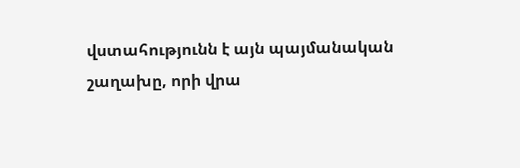վստահությունն է այն պայմանական շաղախը, որի վրա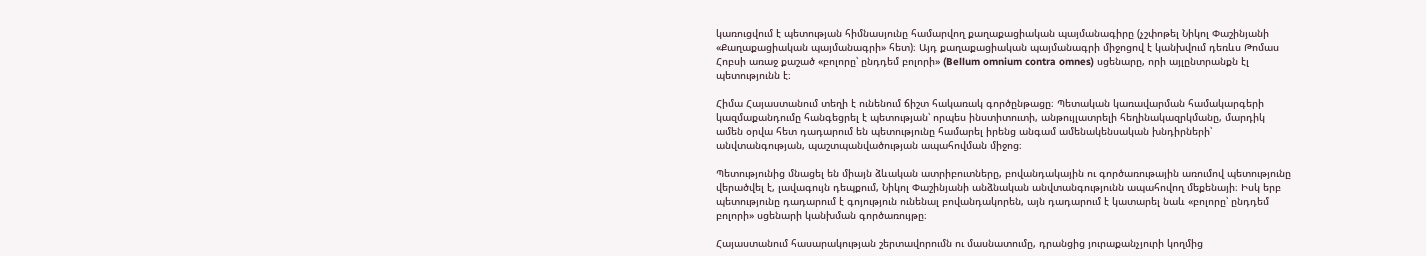կառուցվում է պետության հիմնասյունը համարվող քաղաքացիական պայմանագիրը (չշփոթել Նիկոլ Փաշինյանի «Քաղաքացիական պայմանագրի» հետ)։ Այդ քաղաքացիական պայմանագրի միջոցով է կանխվում դեռևս Թոմաս Հոբսի առաջ քաշած «բոլորը՝ ընդդեմ բոլորի» (Bellum omnium contra omnes) սցենարը, որի այլընտրանքն էլ պետությունն է։

Հիմա Հայաստանում տեղի է ունենում ճիշտ հակառակ գործընթացը։ Պետական կառավարման համակարգերի կազմաքանդումը հանգեցրել է պետության՝ որպես ինստիտուտի, անթույլատրելի հեղինակազրկմանը, մարդիկ ամեն օրվա հետ դադարում են պետությունը համարել իրենց անգամ ամենակենսական խնդիրների՝ անվտանգության, պաշտպանվածության ապահովման միջոց։

Պետությունից մնացել են միայն ձևական ատրիբուտները, բովանդակային ու գործառութային առումով պետությունը վերածվել է, լավագույն դեպքում, Նիկոլ Փաշինյանի անձնական անվտանգությունն ապահովող մեքենայի։ Իսկ երբ պետությունը դադարում է գոյություն ունենալ բովանդակորեն, այն դադարում է կատարել նաև «բոլորը՝ ընդդեմ բոլորի» սցենարի կանխման գործառույթը։

Հայաստանում հասարակության շերտավորումն ու մասնատումը, դրանցից յուրաքանչյուրի կողմից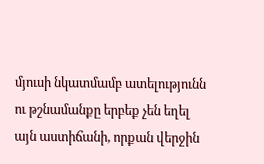մյուսի նկատմամբ ատելությունն ու թշնամանքը երբեք չեն եղել այն աստիճանի, որքան վերջին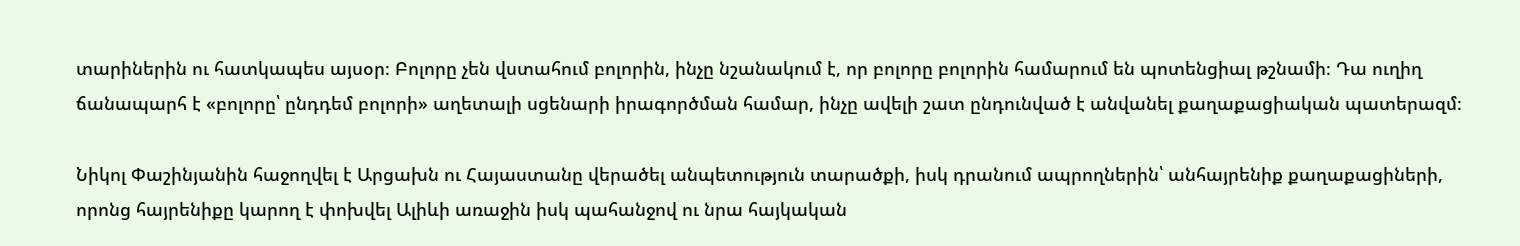տարիներին ու հատկապես այսօր։ Բոլորը չեն վստահում բոլորին, ինչը նշանակում է, որ բոլորը բոլորին համարում են պոտենցիալ թշնամի։ Դա ուղիղ ճանապարհ է «բոլորը՝ ընդդեմ բոլորի» աղետալի սցենարի իրագործման համար, ինչը ավելի շատ ընդունված է անվանել քաղաքացիական պատերազմ։

Նիկոլ Փաշինյանին հաջողվել է Արցախն ու Հայաստանը վերածել անպետություն տարածքի, իսկ դրանում ապրողներին՝ անհայրենիք քաղաքացիների, որոնց հայրենիքը կարող է փոխվել Ալիևի առաջին իսկ պահանջով ու նրա հայկական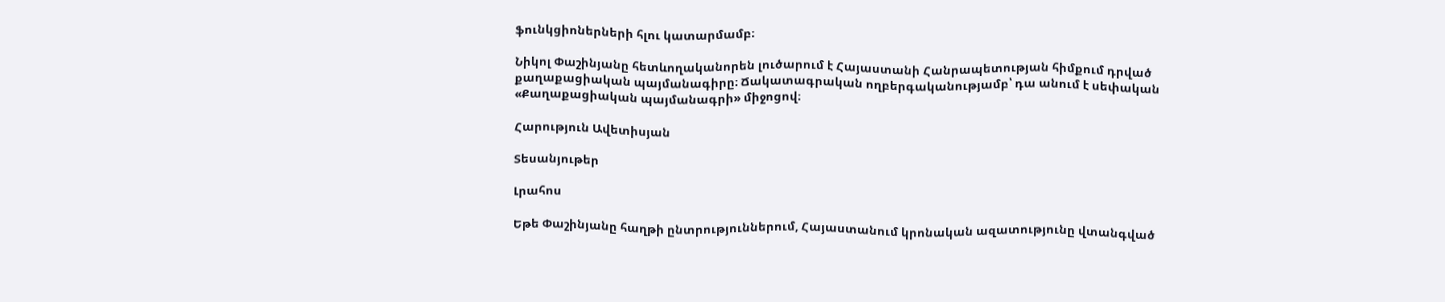ֆունկցիոներների հլու կատարմամբ։

Նիկոլ Փաշինյանը հետևողականորեն լուծարում է Հայաստանի Հանրապետության հիմքում դրված քաղաքացիական պայմանագիրը։ Ճակատագրական ողբերգականությամբ՝ դա անում է սեփական «Քաղաքացիական պայմանագրի» միջոցով։

Հարություն Ավետիսյան

Տեսանյութեր

Լրահոս

Եթե Փաշինյանը հաղթի ընտրություններում, Հայաստանում կրոնական ազատությունը վտանգված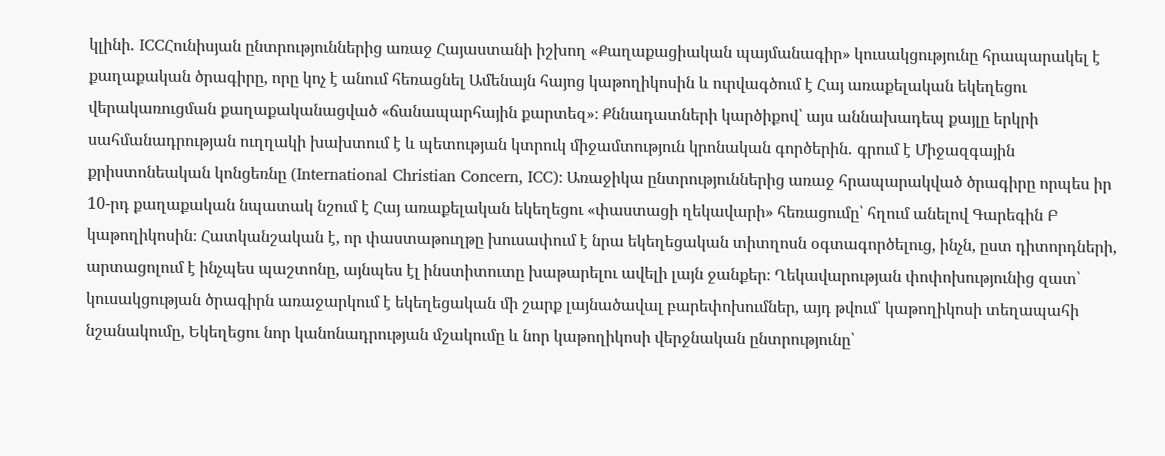կլինի․ ICCՀունիսյան ընտրություններից առաջ Հայաստանի իշխող «Քաղաքացիական պայմանագիր» կուսակցությունը հրապարակել է քաղաքական ծրագիրը, որը կոչ է անում հեռացնել Ամենայն հայոց կաթողիկոսին և ուրվագծում է Հայ առաքելական եկեղեցու վերակառուցման քաղաքականացված «ճանապարհային քարտեզ»։ Քննադատների կարծիքով՝ այս աննախադեպ քայլը երկրի սահմանադրության ուղղակի խախտում է և պետության կտրուկ միջամտություն կրոնական գործերին․ գրում է Միջազգային քրիստոնեական կոնցեռնը (International Christian Concern, ICC)։ Առաջիկա ընտրություններից առաջ հրապարակված ծրագիրը որպես իր 10-րդ քաղաքական նպատակ նշում է Հայ առաքելական եկեղեցու «փաստացի ղեկավարի» հեռացումը՝ հղում անելով Գարեգին Բ կաթողիկոսին։ Հատկանշական է, որ փաստաթուղթը խուսափում է նրա եկեղեցական տիտղոսն օգտագործելուց, ինչն, ըստ դիտորդների, արտացոլում է ինչպես պաշտոնը, այնպես էլ ինստիտուտը խաթարելու ավելի լայն ջանքեր։ Ղեկավարության փոփոխությունից զատ՝ կուսակցության ծրագիրն առաջարկում է եկեղեցական մի շարք լայնածավալ բարեփոխումներ, այդ թվում՝ կաթողիկոսի տեղապահի նշանակումը, Եկեղեցու նոր կանոնադրության մշակումը և նոր կաթողիկոսի վերջնական ընտրությունը՝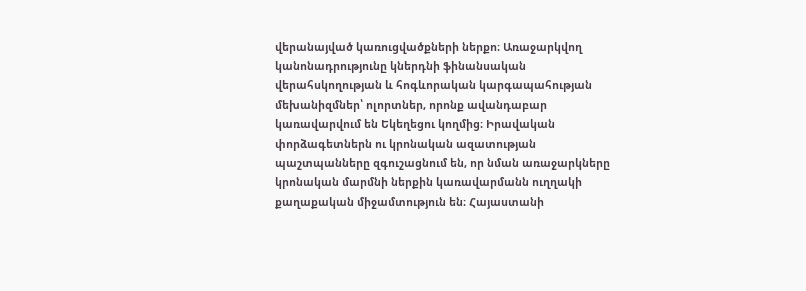վերանայված կառուցվածքների ներքո։ Առաջարկվող կանոնադրությունը կներդնի ֆինանսական վերահսկողության և հոգևորական կարգապահության մեխանիզմներ՝ ոլորտներ, որոնք ավանդաբար կառավարվում են Եկեղեցու կողմից։ Իրավական փորձագետներն ու կրոնական ազատության պաշտպանները զգուշացնում են, որ նման առաջարկները կրոնական մարմնի ներքին կառավարմանն ուղղակի քաղաքական միջամտություն են։ Հայաստանի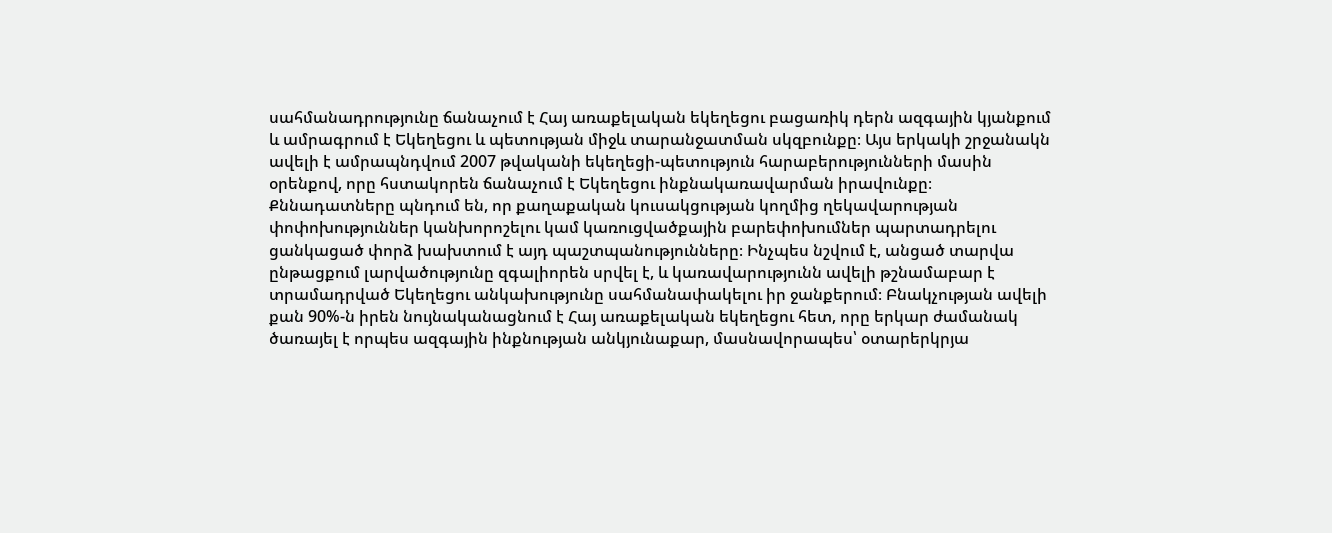սահմանադրությունը ճանաչում է Հայ առաքելական եկեղեցու բացառիկ դերն ազգային կյանքում և ամրագրում է Եկեղեցու և պետության միջև տարանջատման սկզբունքը։ Այս երկակի շրջանակն ավելի է ամրապնդվում 2007 թվականի եկեղեցի-պետություն հարաբերությունների մասին օրենքով, որը հստակորեն ճանաչում է Եկեղեցու ինքնակառավարման իրավունքը։ Քննադատները պնդում են, որ քաղաքական կուսակցության կողմից ղեկավարության փոփոխություններ կանխորոշելու կամ կառուցվածքային բարեփոխումներ պարտադրելու ցանկացած փորձ խախտում է այդ պաշտպանությունները։ Ինչպես նշվում է, անցած տարվա ընթացքում լարվածությունը զգալիորեն սրվել է, և կառավարությունն ավելի թշնամաբար է տրամադրված Եկեղեցու անկախությունը սահմանափակելու իր ջանքերում։ Բնակչության ավելի քան 90%-ն իրեն նույնականացնում է Հայ առաքելական եկեղեցու հետ, որը երկար ժամանակ ծառայել է որպես ազգային ինքնության անկյունաքար, մասնավորապես՝ օտարերկրյա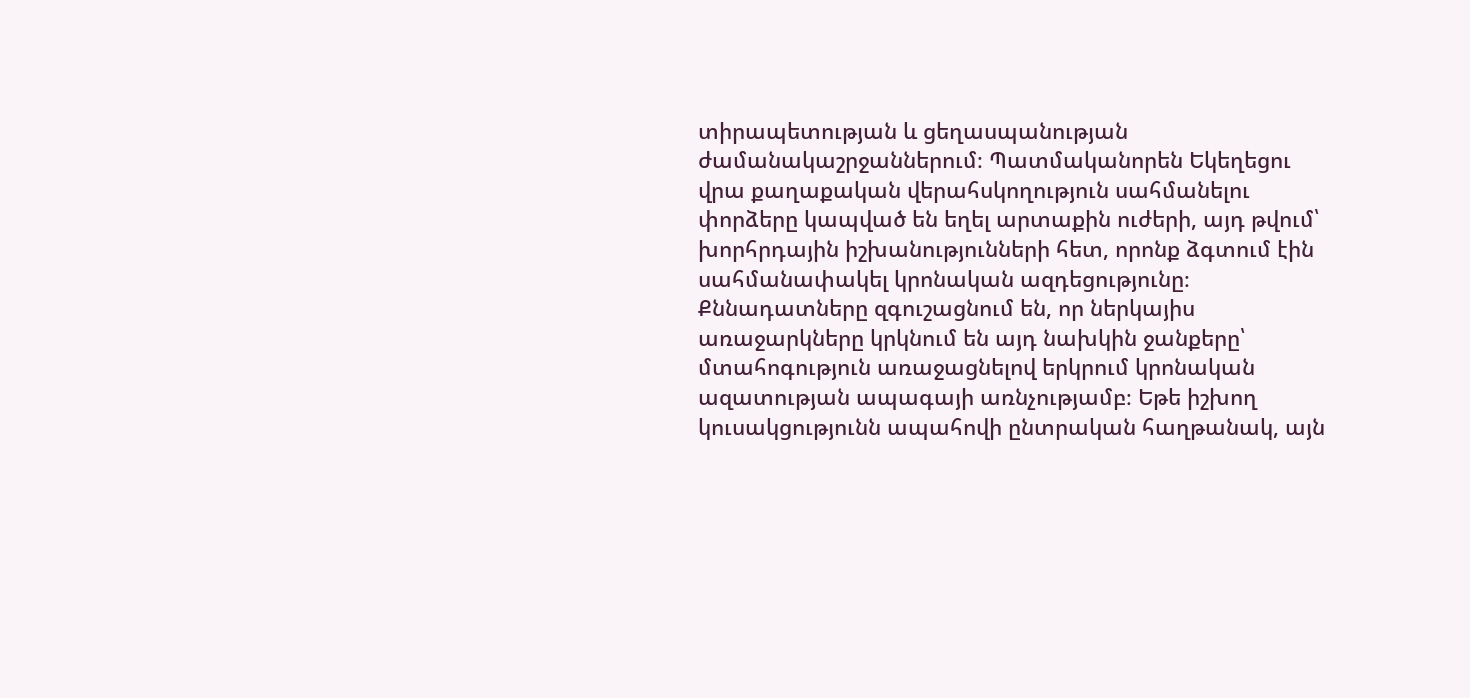տիրապետության և ցեղասպանության ժամանակաշրջաններում։ Պատմականորեն Եկեղեցու վրա քաղաքական վերահսկողություն սահմանելու փորձերը կապված են եղել արտաքին ուժերի, այդ թվում՝ խորհրդային իշխանությունների հետ, որոնք ձգտում էին սահմանափակել կրոնական ազդեցությունը։ Քննադատները զգուշացնում են, որ ներկայիս առաջարկները կրկնում են այդ նախկին ջանքերը՝ մտահոգություն առաջացնելով երկրում կրոնական ազատության ապագայի առնչությամբ։ Եթե իշխող կուսակցությունն ապահովի ընտրական հաղթանակ, այն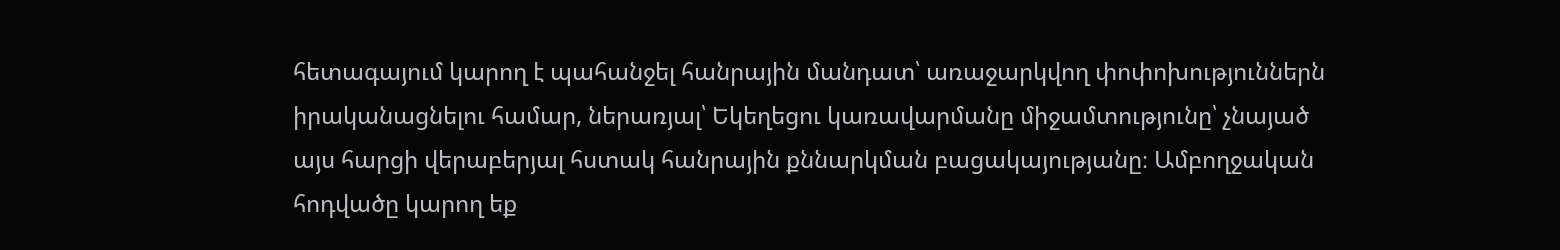հետագայում կարող է պահանջել հանրային մանդատ՝ առաջարկվող փոփոխություններն իրականացնելու համար, ներառյալ՝ Եկեղեցու կառավարմանը միջամտությունը՝ չնայած այս հարցի վերաբերյալ հստակ հանրային քննարկման բացակայությանը։ Ամբողջական հոդվածը կարող եք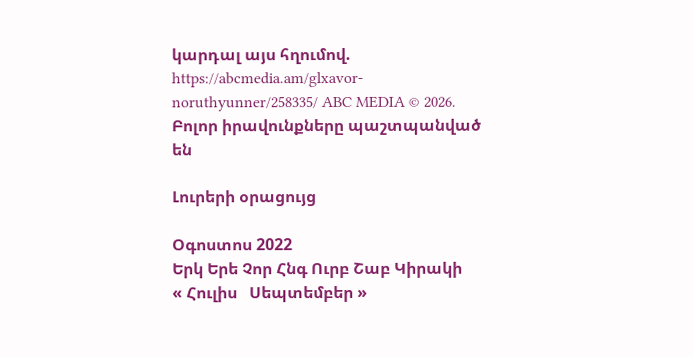կարդալ այս հղումով. https://abcmedia.am/glxavor-noruthyunner/258335/ ABC MEDIA © 2026. Բոլոր իրավունքները պաշտպանված են

Լուրերի օրացույց

Օգոստոս 2022
Երկ Երե Չոր Հնգ Ուրբ Շաբ Կիրակի
« Հուլիս   Սեպտեմբեր »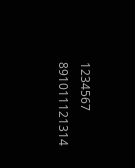1234567
891011121314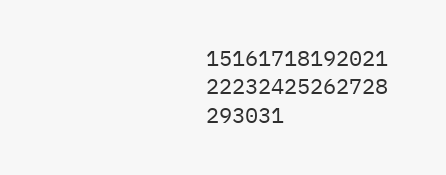15161718192021
22232425262728
293031